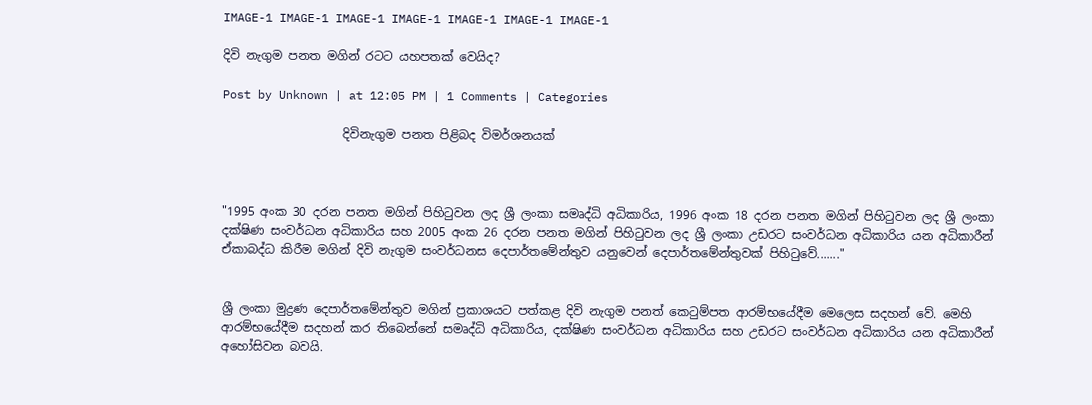IMAGE-1 IMAGE-1 IMAGE-1 IMAGE-1 IMAGE-1 IMAGE-1 IMAGE-1

දිවි නැගුම පනත මගින් රටට යහපතක් වෙයිද?

Post by Unknown | at 12:05 PM | 1 Comments | Categories

                    දිවිනැගුම පනත පිළිබද විමර්ශනයක්



"1995 අංක 30 දරන පනත මගින් පිහිටුවන ලද ශ්‍රී ලංකා සමෘද්ධි අධිකාරිය, 1996 අංක 18 දරන පනත මගින් පිහිටුවන ලද ශ්‍රී ලංකා දක්ෂිණ සංවර්ධන අධිකාරිය සහ 2005 අංක 26 දරන පනත මගින් පිහිටුවන ලද ශ්‍රී ලංකා උඩරට සංවර්ධන අධිකාරිය යන අධිකාරීන් ඒකාබද්ධ කිරීම මගින් දිවි නැගුම සංවර්ධනස දෙපාර්තමේන්තුව යනුවෙන් දෙපාර්තමේන්තුවක් පිහිටුවේ......."


ශ්‍රී ලංකා මුද්‍රණ දෙපාර්තමේන්තුව මගින් ප්‍රකාශයට පත්කළ දිවි නැගුම පනත් කෙටුම්පත ආරම්භයේදීම මෙලෙස සදහන් වේ. මෙහි ආරම්භයේදීම සදහන් කර තිබෙන්නේ සමෘද්ධි අධිකාරිය, දක්ෂිණ සංවර්ධන අධිකාරිය සහ උඩරට සංවර්ධන අධිකාරිය යන අධිකාරීන් අහෝසිවන බවයි.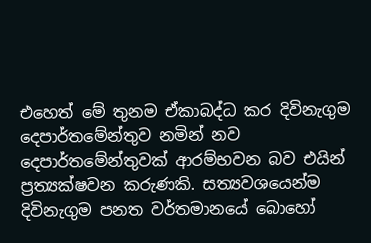එහෙත් මේ තුනම ඒකාබද්ධ කර දිවිනැගුම දෙපාර්තමේන්තුව නමින් නව දෙපාර්තමේන්තුවක් ආරම්භවන බව එයින් ප්‍රත්‍යක්ෂවන කරුණකි. සත්‍යවශයෙන්ම දිවිනැගුම පනත වර්තමානයේ බොහෝ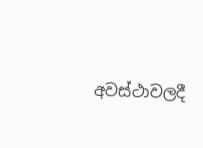අවස්ථාවලදී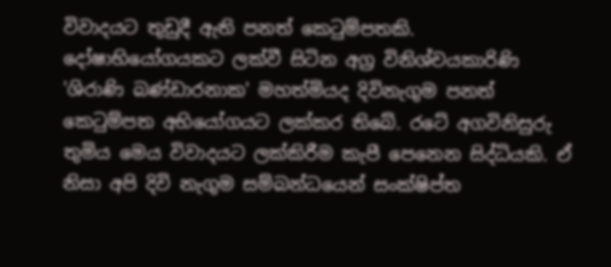විවාදයට තුඩුදී ඇති පනත් කෙටුම්පතකි. දෝෂාභියෝගයකට ලක්වී සිටින අග්‍ර විනිශ්චයකාරිණි 'ශිරාණි බණ්ඩාරනාක' මහත්මියද දිවිනැගුම පනත් කෙටුම්පත අභියෝගයට ලක්කර තිබේ. රටේ අගවිනිසුරු තුමිය මෙය විවාදයට ලක්කිරීම කැපී පෙනෙන සිද්ධියකි. ඒ නිසා අපි දිවි නැගුම සම්බන්ධයෙන් සංක්ෂිප්ත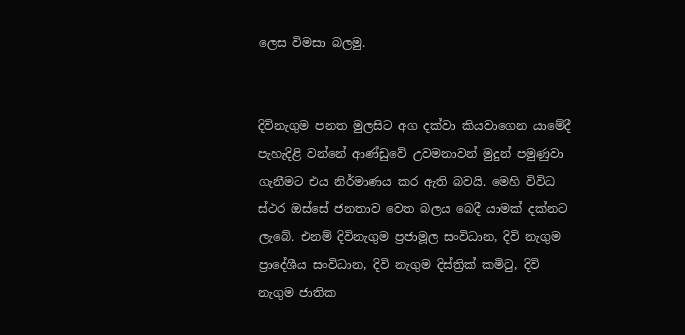ලෙස විමසා බලමු.


දිවිනැගුම පනත මුලසිට අග දක්වා කියවාගෙන යාමේදී පැහැදිළි වන්නේ ආණ්ඩුවේ උවමනාවන් මුදුන් පමුණුවා ගැනීමට එය නිර්මාණය කර ඇති බවයි. මෙහි විවිධ ස්ථර ඔස්සේ ජනතාව වෙත බලය බෙදී යාමක් දක්නට ලැබේ. එනම් දිවිනැගුම ප්‍රජාමූල සංවිධාන, දිවි නැගුම ප්‍රාදේශීය සංවිධාන, දිවි නැගුම දිස්ත්‍රික් කමිටු, දිවි නැගුම ජාතික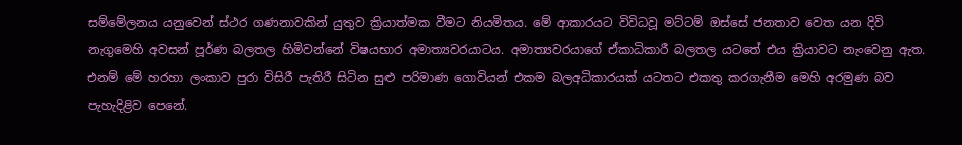සම්මේලනය යනුවෙන් ස්ථර ගණනාවකින් යුතුව ක්‍රියාත්මක වීමට නියමිතය. මේ ආකාරයට විවිධවූ මට්ටම් ඔස්සේ ජනතාව වෙත යන දිවි නැගුමෙහි අවසන් පූර්ණ බලතල හිමිවන්නේ විෂයභාර අමාත්‍යවරයාටය. අමාත්‍යවරයාගේ ඒකාධිකාරී බලතල යටතේ එය ක්‍රියාවට නැංවෙනු ඇත. එනම් මේ හරහා ලංකාව පුරා විසිරී පැතිරී සිටින සුළු පරිමාණ ගොවියන් එකම බලඅධිකාරයක් යටතට එකතු කරගැනීම මෙහි අරමුණ බව පැහැදිළිව පෙනේ.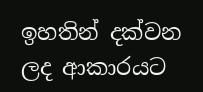ඉහතින් දක්වන ලද ආකාරයට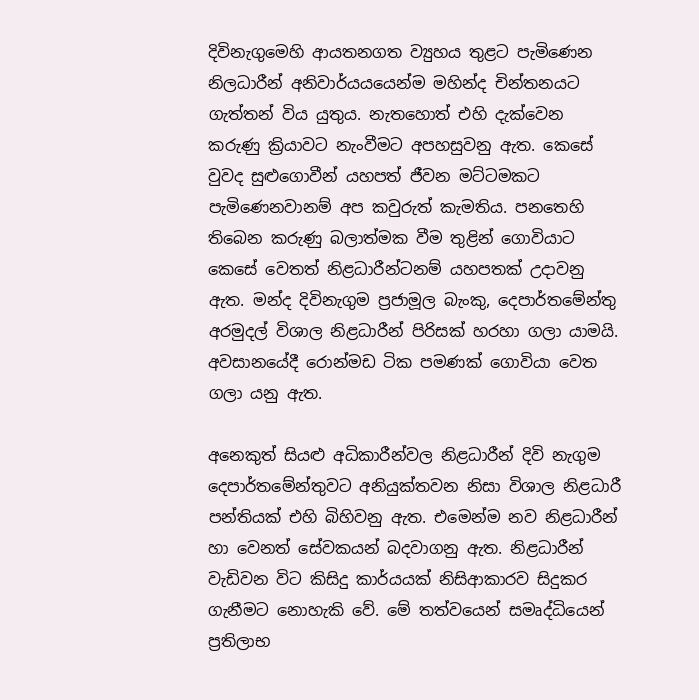දිවිනැගුමෙහි ආයතනගත ව්‍යුහය තුළට පැමිණෙන නිලධාරීන් අනිවාර්යයයෙන්ම මහින්ද චින්තනයට ගැත්තන් විය යුතුය. නැතහොත් එහි දැක්වෙන කරුණු ක්‍රියාවට නැංවීමට අපහසුවනු ඇත. කෙසේ වුවද සුළුගොවීන් යහපත් ජීවන මට්ටමකට පැමිණෙනවානම් අප කවුරුත් කැමතිය. පනතෙහි තිබෙන කරුණු බලාත්මක වීම තුළින් ගොවියාට කෙසේ වෙතත් නිළධාරීන්ටනම් යහපතක් උදාවනු ඇත. මන්ද දිවිනැගුම ප්‍රජාමූල බැංකු, දෙපාර්තමේන්තු අරමුදල් විශාල නිළධාරීන් පිරිසක් හරහා ගලා යාමයි. අවසානයේදී රොන්මඩ ටික පමණක් ගොවියා වෙත ගලා යනු ඇත.

අනෙකුත් සියළු අධිකාරීන්වල නිළධාරීන් දිවි නැගුම දෙපාර්තමේන්තුවට අනියුක්තවන නිසා විශාල නිළධාරී පන්තියක් එහි බිහිවනු ඇත. එමෙන්ම නව නිළධාරීන් හා වෙනත් සේවකයන් බදවාගනු ඇත. නිළධාරීන් වැඩිවන විට කිසිදු කාර්යයක් නිසිආකාරව සිදුකර ගැනීමට නොහැකි වේ. මේ තත්වයෙන් සමෘද්ධියෙන් ප්‍රතිලාභ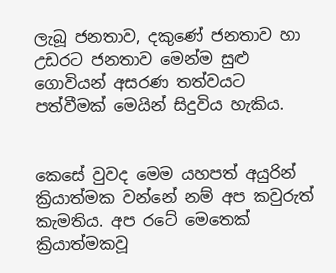ලැබූ ජනතාව, දකුණේ ජනතාව හා උඩරට ජනතාව මෙන්ම සුළු ගොවියන් අසරණ තත්වයට පත්වීමක් මෙයින් සිදුවිය හැකිය.


කෙසේ වුවද මෙම යහපත් අයුරින් ක්‍රියාත්මක වන්නේ නම් අප කවුරුත් කැමතිය. අප රටේ මෙතෙක් ක්‍රියාත්මකවූ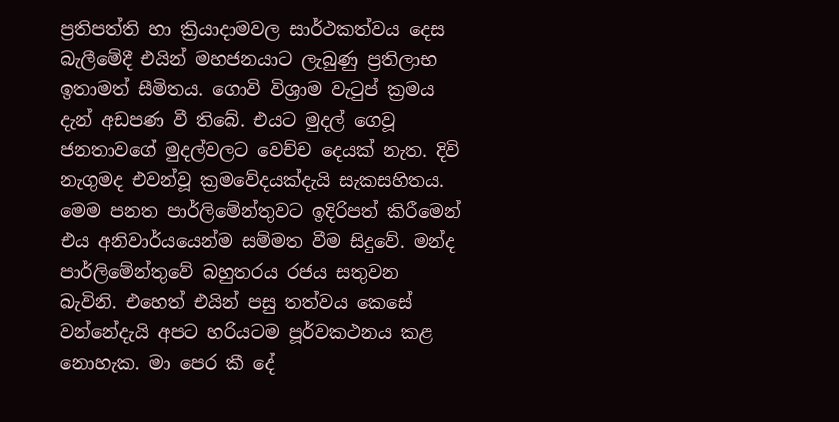ප්‍රතිපත්ති හා ක්‍රියාදාමවල සාර්ථකත්වය දෙස බැලීමේදී එයින් මහජනයාට ලැබුණු ප්‍රතිලාභ ඉතාමත් සීමිතය. ගොවි විශ්‍රාම වැටුප් ක්‍රමය දැන් අඩපණ වී තිබේ. එයට මුදල් ගෙවූ ජනතාවගේ මුදල්වලට වෙච්ච දෙයක් නැත. දිවි නැගුමද එවන්වූ ක්‍රමවේදයක්දැයි සැකසහිතය. මෙම පනත පාර්ලිමේන්තුවට ඉදිරිපත් කිරීමෙන් එය අනිවාර්යයෙන්ම සම්මත වීම සිදුවේ. මන්ද පාර්ලිමේන්තුවේ බහුතරය රජය සතුවන බැවිනි. එහෙත් එයින් පසු තත්වය කෙසේ වන්නේදැයි අපට හරියටම පූර්වකථනය කළ නොහැක. මා පෙර කී දේ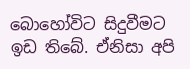බොහෝවිට සිදුවීමට ඉඩ තිබේ. ඒනිසා අපි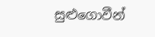සුළුගොවීන්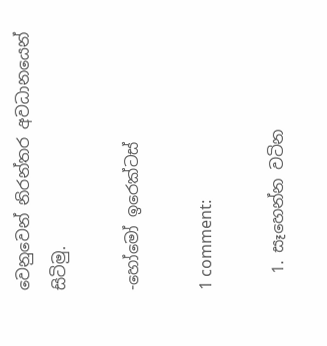වෙනුවෙන් නිරන්තර අවධානයෙන් සිටිමු.

-හෝමෝ ඉරෙක්ටස්

1 comment:

  1. සෑහෙන්න වටින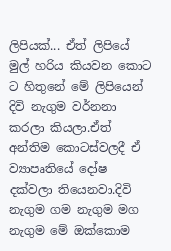ලිපියක්... ඒත් ලිපියේ මුල් හරිය කියවන කොට ට හිතුනේ මේ ලිපියෙන් දිවි නැගුම වර්නනා කරලා කියලා.ඒත් අන්තිම කොටස්වලදී ඒ ව්‍යාපෘතියේ දෝෂ දක්වලා තියෙනවා.දිවි නැගුම ගම නැගුම මග නැගුම මේ ඔක්කොම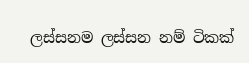ලස්සනම ලස්සන නම් ටිකක්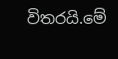විතරයි.මේ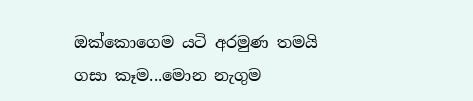ඔක්කොගෙම යටි අරමුණ තමයි ගසා කෑම...මොන නැගුම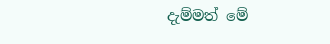දැම්මත් මේ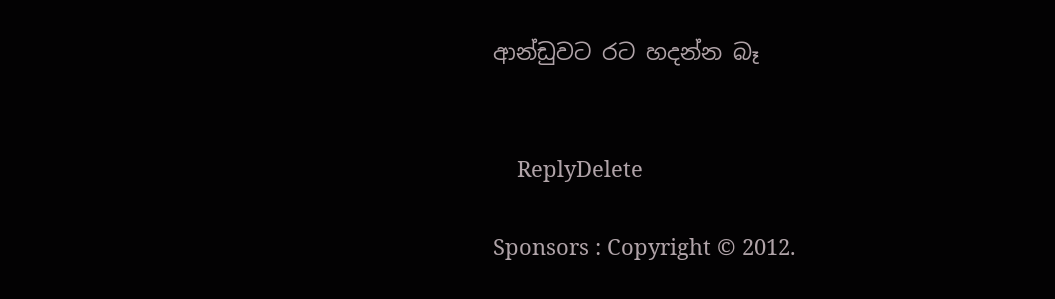ආන්ඩුවට රට හදන්න බෑ


    ReplyDelete

Sponsors : Copyright © 2012.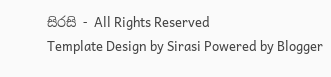සිරසි - All Rights Reserved
Template Design by Sirasi Powered by Blogger